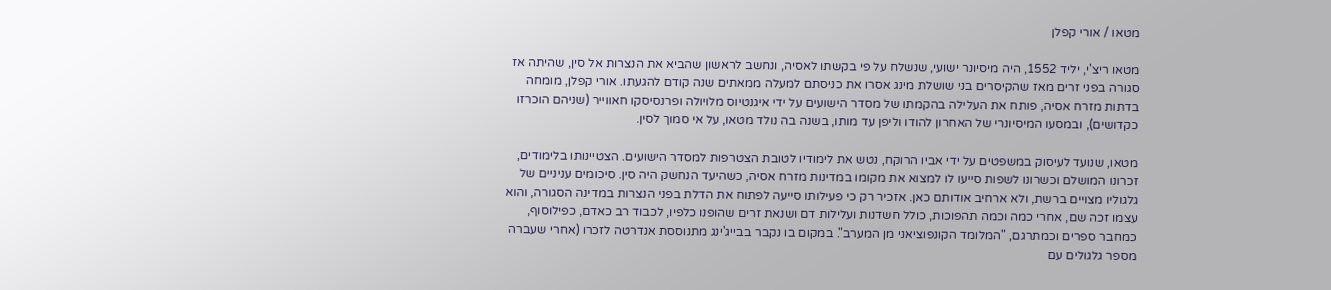מטאו / אורי קפלן

מטאו ריצ'י, יליד 1552, היה מיסיונר ישועי, שנשלח על פי בקשתו לאסיה, ונחשב לראשון שהביא את הנצרות אל סין, שהיתה אז סגורה בפני זרים מאז שהקיסרים בני שושלת מינג אסרו את כניסתם למעלה ממאתים שנה קודם להגעתו. אורי קפלן, מומחה בדתות מזרח אסיה, פותח את העלילה בהקמתו של מסדר הישועים על ידי איגנטיוס מלויולה ופרנסיסקו חאווייר (שניהם הוכרזו כקדושים), ובמסעו המיסיונרי של האחרון להודו וליפן עד מותו, בשנה בה נולד מטאו, על אי סמוך לסין.

מטאו, שנועד לעיסוק במשפטים על ידי אביו הרוקח, נטש את לימודיו לטובת הצטרפות למסדר הישועים. הצטיינותו בלימודים, זכרונו המושלם וכשרונו לשפות סייעו לו למצוא את מקומו במדינות מזרח אסיה, כשהיעד הנחשק היה סין. סיכומים עניניים של גלגוליו מצויים ברשת, ולא ארחיב אודותם כאן. אזכיר רק כי פעילותו סייעה לפתוח את הדלת בפני הנצרות במדינה הסגורה, והוא עצמו זכה שם, אחרי כמה וכמה תהפוכות, כולל חשדנות ועלילות דם ושנאת זרים שהופנו כלפיו, לכבוד רב כאדם, כפילוסוף, כמחבר ספרים וכמתרגם, "המלומד הקונפוציאני מן המערב". במקום בו נקבר בבייג'ינג מתנוססת אנדרטה לזכרו (אחרי שעברה מספר גלגולים עם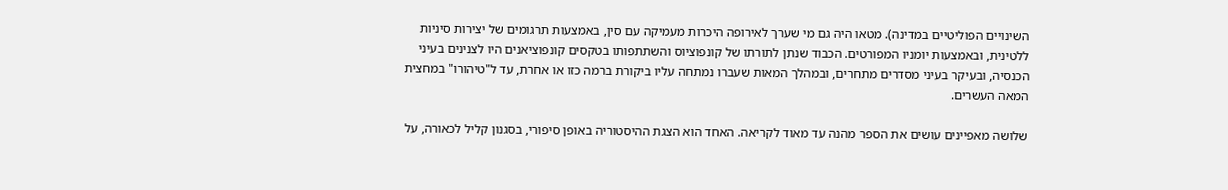השינויים הפוליטיים במדינה). מטאו היה גם מי שערך לאירופה היכרות מעמיקה עם סין, באמצעות תרגומים של יצירות סיניות ללטינית, ובאמצעות יומניו המפורטים. הכבוד שנתן לתורתו של קונפוציוס והשתתפותו בטקסים קונפוציאנים היו לצנינים בעיני הכנסיה, ובעיקר בעיני מסדרים מתחרים, ובמהלך המאות שעברו נמתחה עליו ביקורת ברמה כזו או אחרת, עד ל"טיהורו" במחצית המאה העשרים.

שלושה מאפיינים עושים את הספר מהנה עד מאוד לקריאה. האחד הוא הצגת ההיסטוריה באופן סיפורי, בסגנון קליל לכאורה, על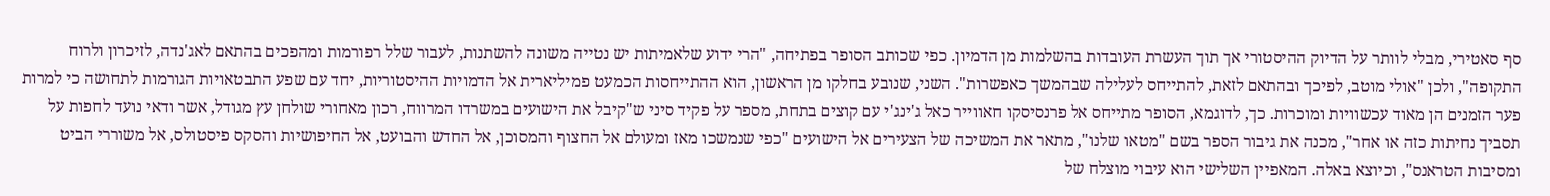סף סאטירי, מבלי לוותר על הדיוק ההיסטורי אך תוך העשרת העובדות בהשלמות מן הדמיון. כפי שכותב הסופר בפתיחה, "הרי ידוע שלאמיתות יש נטייה משונה להשתנות, לעבור שלל רפורמות ומהפכים בהתאם לאג'נדה, לזיכרון ולרוח התקופה", ולכן "אולי מוטב, לפיכך ובהתאם לזאת, להתייחס לעלילה שבהמשך כאפשרות". השני, שנובע בחלקו מן הראשון, הוא ההתייחסות הכמעט פמיליארית אל הדמויות ההיסטוריות, יחד עם שפע התבטאויות הגורמות לתחושה כי למרות פער הזמנים הן מאוד עכשוויות ומוכרות. כך, לדוגמא, הסופר מתייחס אל פרנסיסקו חאווייר כאל ג'ינג'י עם קוצים בתחת, מספר על פקיד סיני ש"קיבל את הישועים במשרדו המרווח, רכון מאחורי שולחן עץ מגודל, אשר ודאי נועד לחפות על תסביך נחיתות כזה או אחר", מכנה את גיבור הספר בשם "מטאו שלנו", מתאר את המשיכה של הצעירים אל הישועים "כפי שנמשכו מאז ומעולם אל החצוף והמסוכן, אל החדש והבועט, אל החיפושיות והסקס פיסטולס, אל משוררי הביט ומסיבות הטראנס", וכיוצא באלה. המאפיין השלישי הוא עיבוי מוצלח של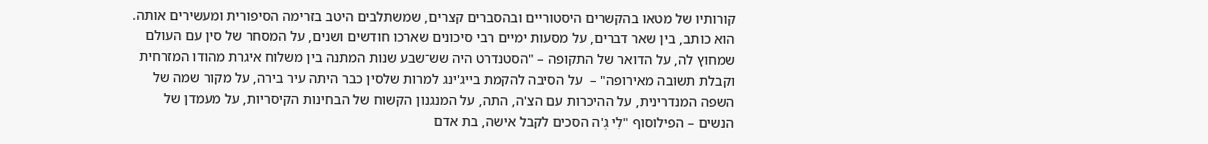קורותיו של מטאו בהקשרים היסטוריים ובהסברים קצרים, שמשתלבים היטב בזרימה הסיפורית ומעשירים אותה. הוא כותב, בין שאר דברים, על מסעות ימיים רבי סיכונים שארכו חודשים ושנים, על המסחר של סין עם העולם שמחוץ לה, על הדואר של התקופה – "הסטנדרט היה שש־שבע שנות המתנה בין משלוח איגרת מהודו המזרחית וקבלת תשובה מאירופה" –  על הסיבה להקמת בייג'ינג למרות שלסין כבר היתה עיר בירה, על מקור שמה של השפה המנדרינית, על ההיכרות עם הצ'ה, התה, על המנגנון הקשוח של הבחינות הקיסריות, על מעמדן של הנשים – הפילוסוף "לִי גְ'ה הסכים לקבל אישה, בת אדם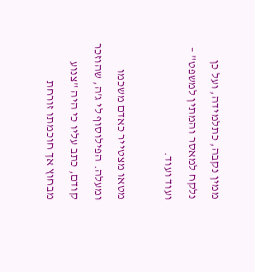ממין נקבה, כתלמידה, ועל כן נלקח למאסר והמתין למשפט" – ועוד ועוד.

מטאו מצטייר כאדם משכמו ומעלה. הפילוסוף לי ג'ה, שהוזכר קודם, כתב עליו כי היה "צנוע מבחוץ אך חוכמתו זורחת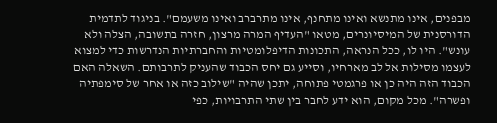מבפנים, אינו מתנשא ואינו מתחנף, אינו מתרברב ואינו משעמם". בניגוד לתדמית הדורסנית של המיסיונרים, מטאו "העדיף המרה מרצון, חזרה בתשובה, הצלה ולא עונש". היו לו, ככל הנראה, התכונות הדיפלומטיות והחברתיות הנדרשות כדי למצוא לעצמו מסילות אל לב מארחיו, וסייע גם יחס הכבוד שהעניק לתרבותם. השאלה האם הכבוד הזה היה כן או פרגמטי פתוחה, יתכן שהיה "שילוב כזה או אחר של סימפתיה ופשרה". מכל מקום, הוא ידע לחבר בין שתי התרבויות, כפי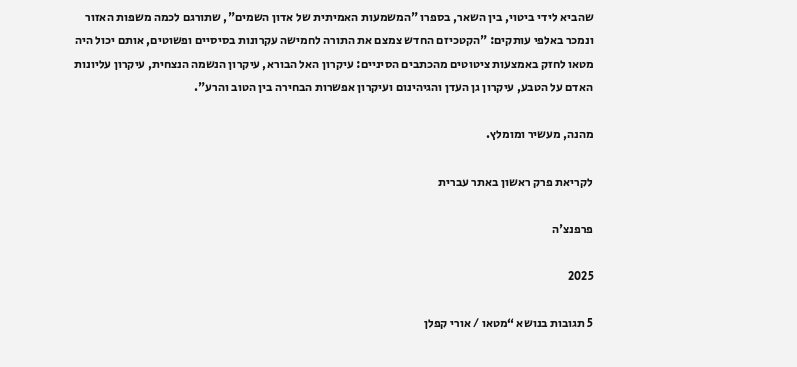שהביא לידי ביטוי, בין השאר, בספרו "המשמעות האמיתית של אדון השמים", שתורגם לכמה משפות האזור ונמכר באלפי עותקים: "הקטכיזם החדש צמצם את התורה לחמישה עקרונות בסיסיים ופשוטים, אותם יכול היה מטאו לחזק באמצעות ציטוטים מהכתבים הסיניים: עיקרון האל הבורא, עיקרון הנשמה הנצחית, עיקרון עליונות האדם על הטבע, עיקרון גן העדן והגיהינום ועיקרון אפשרות הבחירה בין הטוב והרע".

מהנה, מעשיר ומומלץ.

לקריאת פרק ראשון באתר עברית

פרפנצ'ה

2025

5 תגובות בנושא “מטאו / אורי קפלן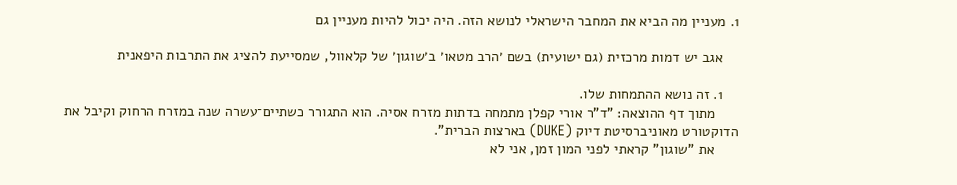1. מעניין מה הביא את המחבר הישראלי לנושא הזה. היה יכול להיות מעניין גם

    אגב יש דמות מרכזית (גם ישועית) בשם ׳הרב מטאו׳ ב׳שוגון׳ של קלאוול, שמסייעת להציג את התרבות היפאנית

    1. זה נושא ההתמחות שלו.
      מתוך דף ההוצאה: "ד"ר אורי קפלן מתמחה בדתות מזרח אסיה. הוא התגורר כשתיים־עשרה שנה במזרח הרחוק וקיבל את הדוקטורט מאוניברסיטת דיוק (DUKE) בארצות הברית".
      את "שוגון" קראתי לפני המון זמן, אני לא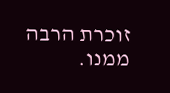זוכרת הרבה ממנו.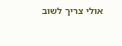אולי צריך לשוב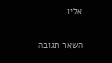אליו

השאר תגובה